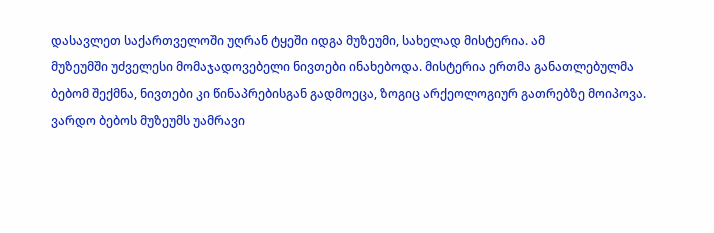დასავლეთ საქართველოში უღრან ტყეში იდგა მუზეუმი, სახელად მისტერია. ამ
მუზეუმში უძველესი მომაჯადოვებელი ნივთები ინახებოდა. მისტერია ერთმა განათლებულმა
ბებომ შექმნა, ნივთები კი წინაპრებისგან გადმოეცა, ზოგიც არქეოლოგიურ გათრებზე მოიპოვა.
ვარდო ბებოს მუზეუმს უამრავი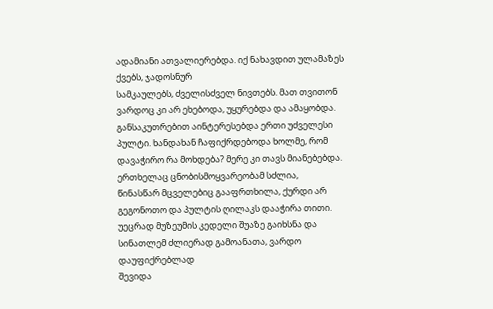ადამიანი ათვალიერებდა. იქ ნახავდით ულამაზეს ქვებს, ჯადოსნურ
სამკაულებს, ძველისძველ ნივთებს. მათ თვითონ ვარდოც კი არ ეხებოდა, უყურებდა და ამაყობდა.
განსაკუთრებით აინტერესებდა ერთი უძველესი პულტი. ხანდახან ჩაფიქრდებოდა ხოლმე, რომ
დავაჭირო რა მოხდება? მერე კი თავს მიანებებდა. ერთხელაც ცნობისმოყვარეობამ სძლია,
წინასწარ მცველებიც გააფრთხილა, ქურდი არ გეგონოთო და პულტის ღილაკს დააჭირა თითი.
უეცრად მუზეუმის კედელი შუაზე გაიხსნა და სინათლემ ძლიერად გამოანათა, ვარდო დაუფიქრებლად
შევიდა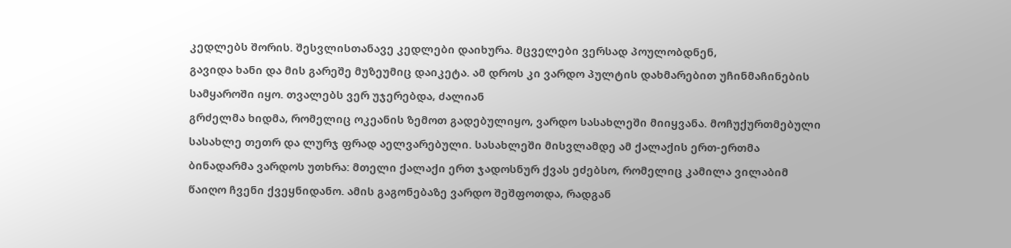კედლებს შორის. შესვლისთანავე კედლები დაიხურა. მცველები ვერსად პოულობდნენ,
გავიდა ხანი და მის გარეშე მუზეუმიც დაიკეტა. ამ დროს კი ვარდო პულტის დახმარებით უჩინმაჩინების
სამყაროში იყო. თვალებს ვერ უჯერებდა, ძალიან
გრძელმა ხიდმა, რომელიც ოკეანის ზემოთ გადებულიყო, ვარდო სასახლეში მიიყვანა. მოჩუქურთმებული
სასახლე თეთრ და ლურჯ ფრად აელვარებული. სასახლეში მისვლამდე ამ ქალაქის ერთ-ერთმა
ბინადარმა ვარდოს უთხრა: მთელი ქალაქი ერთ ჯადოსნურ ქვას ეძებსო, რომელიც კამილა ვილაბიმ
წაიღო ჩვენი ქვეყნიდანო. ამის გაგონებაზე ვარდო შეშფოთდა, რადგან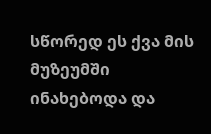სწორედ ეს ქვა მის მუზეუმში ინახებოდა და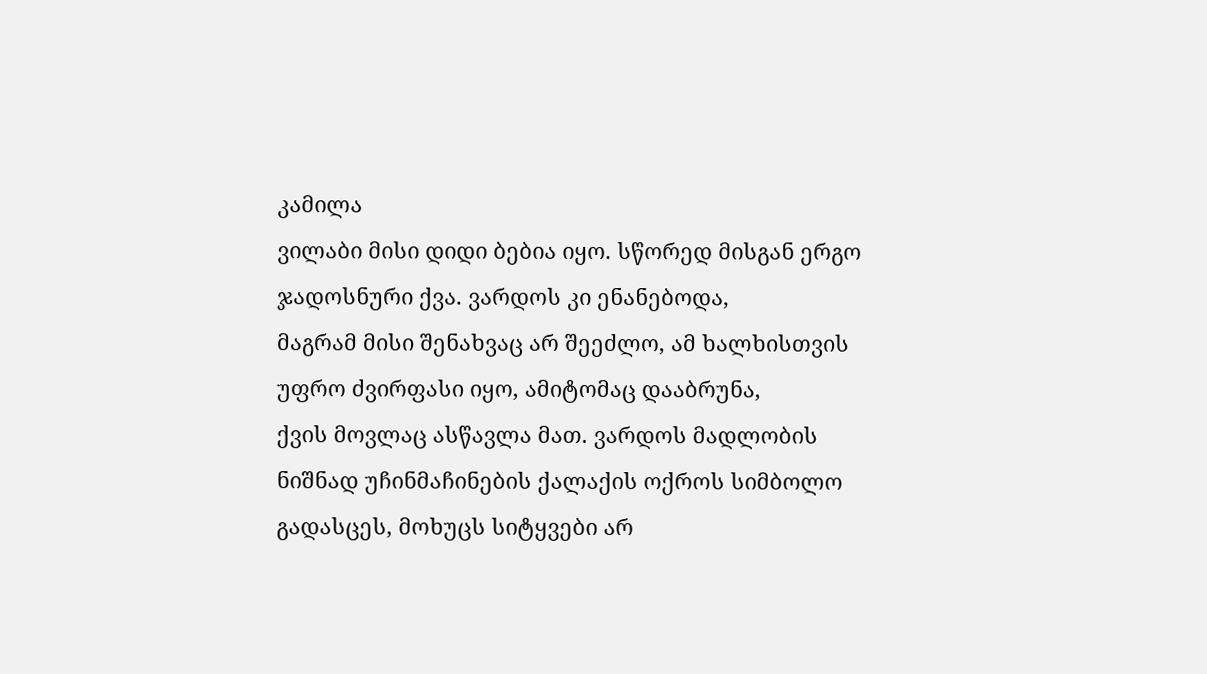კამილა
ვილაბი მისი დიდი ბებია იყო. სწორედ მისგან ერგო ჯადოსნური ქვა. ვარდოს კი ენანებოდა,
მაგრამ მისი შენახვაც არ შეეძლო, ამ ხალხისთვის უფრო ძვირფასი იყო, ამიტომაც დააბრუნა,
ქვის მოვლაც ასწავლა მათ. ვარდოს მადლობის ნიშნად უჩინმაჩინების ქალაქის ოქროს სიმბოლო
გადასცეს, მოხუცს სიტყვები არ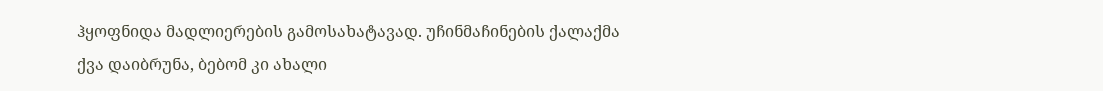ჰყოფნიდა მადლიერების გამოსახატავად. უჩინმაჩინების ქალაქმა
ქვა დაიბრუნა, ბებომ კი ახალი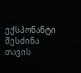ექსპონანტი შესძინა თავის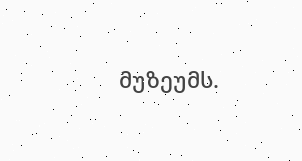მუზეუმს.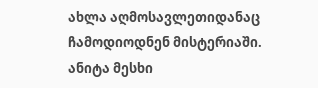ახლა აღმოსავლეთიდანაც
ჩამოდიოდნენ მისტერიაში.
ანიტა მესხი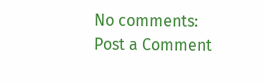No comments:
Post a Comment